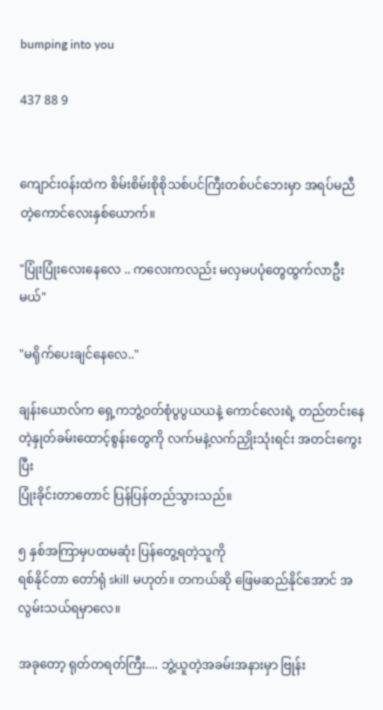bumping into you

437 88 9


ကျောင်းဝန်းထဲက စိမ်းစိမ်းစိုစိုသစ်ပင်ကြီးတစ်ပင်ဘေးမှာ အရပ်မညီတဲ့ကောင်လေးနှစ်ယောက်။

"ပြုံးပြုံးလေးနေလေ .. ကလေးကလည်း မလှမပပုံတွေထွက်လာဦးမယ်"

"မရိုက်ပေးချင်နေလေ.."

ချန်းယောလ်က ရှေ့ကဘွဲ့ဝတ်စုံပွပွယယနဲ့ ကောင်လေးရဲ့ တည်တင်းနေတဲ့နှုတ်ခမ်းထောင့်စွန်းတွေကို လက်မနဲ့လက်ညှိုးသုံးရင်း အတင်း‌ကွေးပြီး
ပြုံးခိုင်းတာတောင် ပြန်ပြန်တည်သွားသည်။

၅ နှစ်အကြာမှပထမဆုံး ပြန်တွေ့ရတဲ့သူကို
ရစ်နိုင်တာ တော်ရုံ skill မဟုတ်။ တကယ်ဆို ဖြေမဆည်နိုင်အောင် အလွမ်းသယ်ရမှာလေ။

အခုတော့ ရုတ်တရတ်ကြီး.... ဘွဲ့ယူတဲ့အခမ်းအနားမှာ ဗြုန်း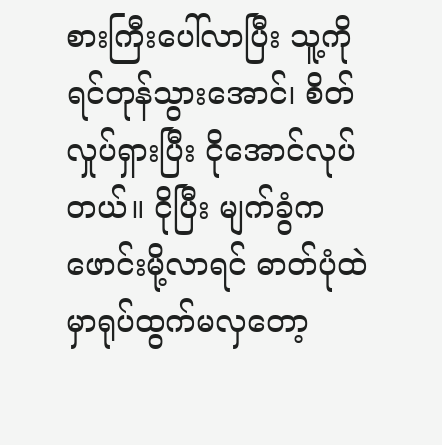စားကြီးပေါ်လာပြီး သူ့ကိုရင်တုန်သွားအောင်၊ စိတ်လှုပ်ရှားပြီး ငိုအောင်လုပ်တယ်။ ငိုပြီး မျက်ခွံကဖောင်းမို့လာရင် ဓာတ်ပုံထဲမှာရုပ်ထွက်မလှတော့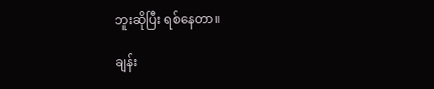ဘူးဆိုပြီး ရစ်နေတာ။

ချန်း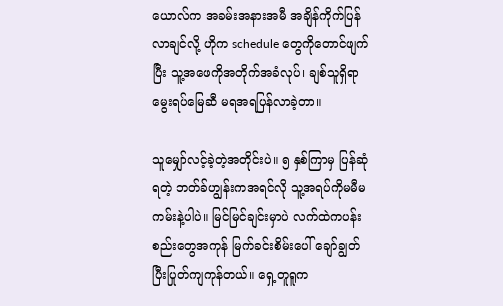ယောလ်က အခမ်းအနားအမီ အချိန်ကိုက်ပြန်လာချင်လို့ ဟိုက schedule တွေကိုတောင်ဖျက်ပြီး သူ့အဖေကိုအတိုက်အခံလုပ်၊ ချစ်သူရှိရာမွေးရပ်မြေဆီ မရအရပြန်လာခဲ့တာ။

သူမျှော်လင့်ခဲ့တဲ့အတိုင်းပဲ။ ၅ နှစ်ကြာမှ ပြန်ဆုံရတဲ့ ဘတ်ခ်ဟျွန်းကအရင်လို သူ့အရပ်ကိုမမီမကမ်းနဲ့ပါပဲ။ မြင်မြင်ချင်းမှာပဲ လက်ထဲကပန်းစည်းတွေအကုန် ‌မြက်ခင်းစိမ်းပေါ် ချော်ချွတ်ပြီးပြုတ်ကျကုန်တယ်။ ရှေ့တူရူက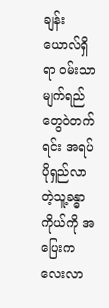ချန်းယောလ်ရှိရာ ဝမ်းသာမျက်ရည်တွေဝဲတက်ရင်း အရပ်ပိုရှည်လာတဲ့သူ့ခန္ဓာကိုယ်ကို အပြေးကလေးလာ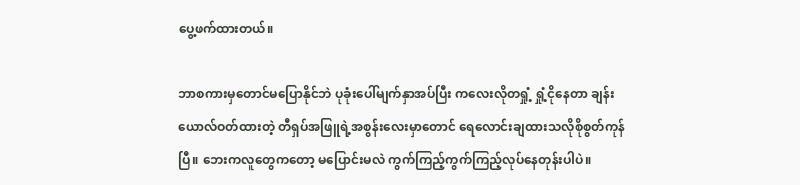ပွေ့ဖက်ထားတယ်။

ဘာစကားမှတောင်မပြောနိုင်ဘဲ ပုခုံးပေါ်မျက်နှာအပ်ပြီး ကလေးလိုတရှုံ့ ရှုံ့ငိုနေတာ ချန်းယောလ်ဝတ်ထားတဲ့ တီရှပ်အဖြူရဲ့အစွန်းလေးမှာတောင် ရေလောင်းချထားသလိုစိုစွတ်ကုန်ပြီ။ ဘေးကလူတွေကတော့ မပြောင်းမလဲ ကွက်ကြည့်ကွက်ကြည့်လုပ်နေတုန်းပါပဲ။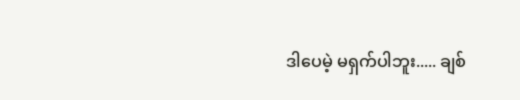ဒါပေမဲ့ မရှက်ပါဘူး..... ချစ်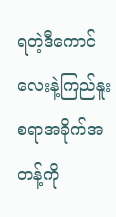ရတဲ့ဒီကောင်လေးနဲ့ကြည်နူးစရာအခိုက်အတန့်ကို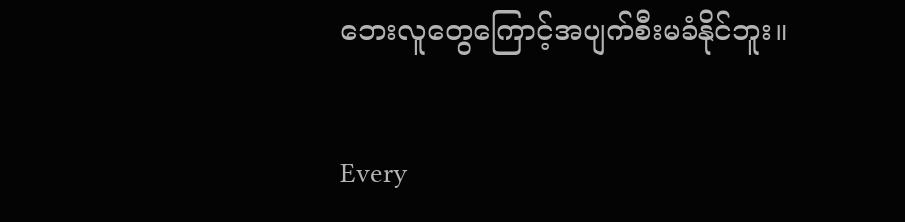ဘေးလူတွေကြောင့်အပျက်စီးမခံနိုင်ဘူး။

Every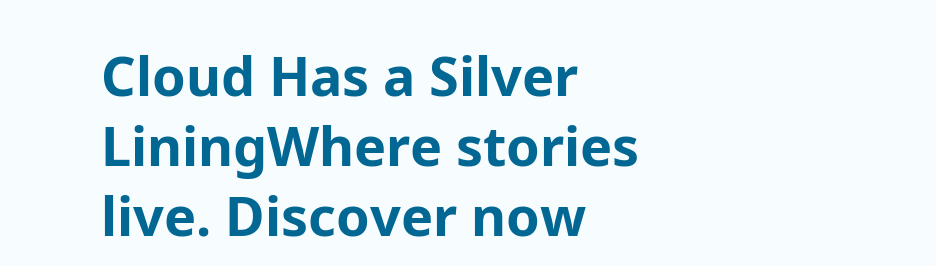Cloud Has a Silver LiningWhere stories live. Discover now